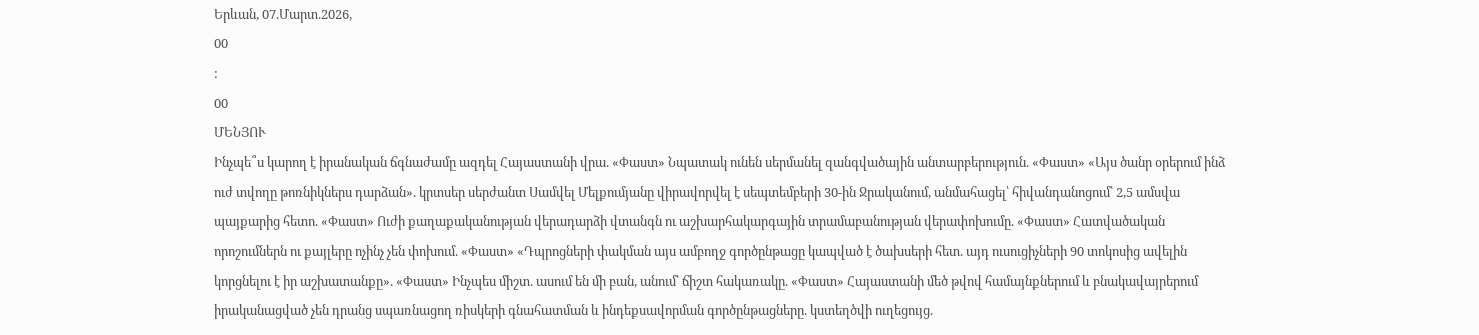Երևան, 07.Մարտ.2026,
00
:
00
ՄԵՆՅՈՒ
Ինչպե՞ս կարող է իրանական ճգնաժամը ազդել Հայաստանի վրա. «Փաստ» Նպատակ ունեն սերմանել զանգվածային անտարբերություն. «Փաստ» «Այս ծանր օրերում ինձ ուժ տվողը թոռնիկներս դարձան». կրտսեր սերժանտ Սամվել Մելքումյանը վիրավորվել է սեպտեմբերի 30-ին Ջրականում, անմահացել՝ հիվանդանոցում՝ 2,5 ամսվա պայքարից հետո. «Փաստ» Ուժի քաղաքականության վերադարձի վտանգն ու աշխարհակարգային տրամաբանության վերափոխումը. «Փաստ» Հատվածական որոշումներն ու քայլերը ոչինչ չեն փոխում. «Փաստ» «Դպրոցների փակման այս ամբողջ գործընթացը կապված է ծախսերի հետ. այդ ուսուցիչների 90 տոկոսից ավելին կորցնելու է իր աշխատանքը». «Փաստ» Ինչպես միշտ. ասում են մի բան, անում՝ ճիշտ հակառակը. «Փաստ» Հայաստանի մեծ թվով համայնքներում և բնակավայրերում իրականացված չեն դրանց սպառնացող ռիսկերի գնահատման և ինդեքսավորման գործընթացները. կստեղծվի ուղեցույց.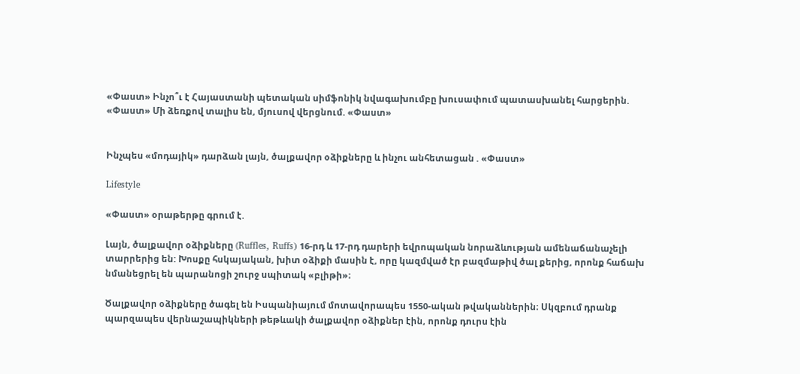«Փաստ» Ինչո՞ւ է Հայաստանի պետական սիմֆոնիկ նվագախումբը խուսափում պատասխանել հարցերին. «Փաստ» Մի ձեռքով տալիս են, մյուսով վերցնում. «Փաստ»


Ինչպես «մոդայիկ» դարձան լայն, ծալքավոր օձիքները և ինչու անհետացան . «Փաստ»

Lifestyle

«Փաստ» օրաթերթը գրում է.

Լայն, ծալքավոր օձիքները (Ruffles, Ruffs) 16-րդ և 17-րդ դարերի եվրոպական նորաձևության ամենաճանաչելի տարրերից են: Խոսքը հսկայական, խիտ օձիքի մասին է, որը կազմված էր բազմաթիվ ծալ քերից, որոնք հաճախ նմանեցրել են պարանոցի շուրջ սպիտակ «բլիթի»։

Ծալքավոր օձիքները ծագել են Իսպանիայում մոտավորապես 1550-ական թվականներին։ Սկզբում դրանք պարզապես վերնաշապիկների թեթևակի ծալքավոր օձիքներ էին, որոնք դուրս էին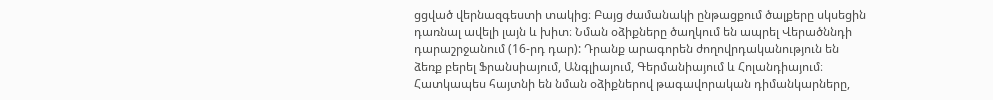ցցված վերնազգեստի տակից։ Բայց ժամանակի ընթացքում ծալքերը սկսեցին դառնալ ավելի լայն և խիտ։ Նման օձիքները ծաղկում են ապրել Վերածննդի դարաշրջանում (16-րդ դար): Դրանք արագորեն ժողովրդականություն են ձեռք բերել Ֆրանսիայում, Անգլիայում, Գերմանիայում և Հոլանդիայում։ Հատկապես հայտնի են նման օձիքներով թագավորական դիմանկարները,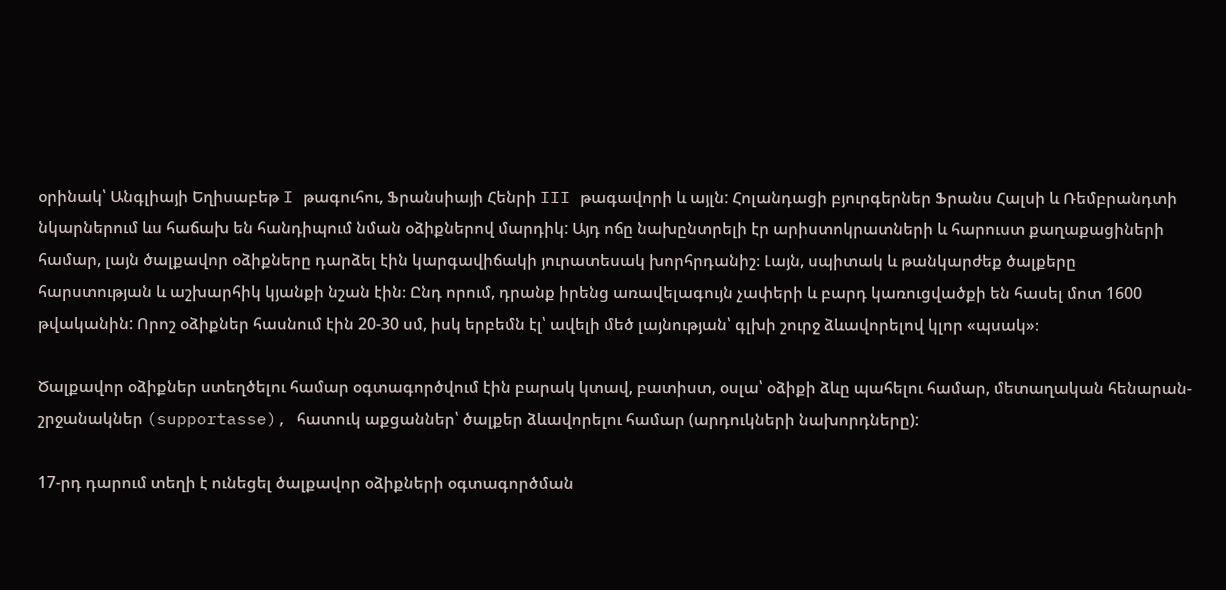օրինակ՝ Անգլիայի Եղիսաբեթ I թագուհու, Ֆրանսիայի Հենրի III թագավորի և այլն: Հոլանդացի բյուրգերներ Ֆրանս Հալսի և Ռեմբրանդտի նկարներում ևս հաճախ են հանդիպում նման օձիքներով մարդիկ: Այդ ոճը նախընտրելի էր արիստոկրատների և հարուստ քաղաքացիների համար, լայն ծալքավոր օձիքները դարձել էին կարգավիճակի յուրատեսակ խորհրդանիշ։ Լայն, սպիտակ և թանկարժեք ծալքերը հարստության և աշխարհիկ կյանքի նշան էին։ Ընդ որում, դրանք իրենց առավելագույն չափերի և բարդ կառուցվածքի են հասել մոտ 1600 թվականին: Որոշ օձիքներ հասնում էին 20-30 սմ, իսկ երբեմն էլ՝ ավելի մեծ լայնության՝ գլխի շուրջ ձևավորելով կլոր «պսակ»։

Ծալքավոր օձիքներ ստեղծելու համար օգտագործվում էին բարակ կտավ, բատիստ, օսլա՝ օձիքի ձևը պահելու համար, մետաղական հենարան-շրջանակներ (supportasse), հատուկ աքցաններ՝ ծալքեր ձևավորելու համար (արդուկների նախորդները):

17-րդ դարում տեղի է ունեցել ծալքավոր օձիքների օգտագործման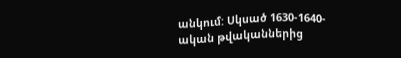անկում: Սկսած 1630-1640-ական թվականներից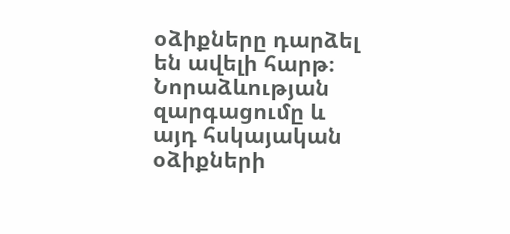օձիքները դարձել են ավելի հարթ։ Նորաձևության զարգացումը և այդ հսկայական օձիքների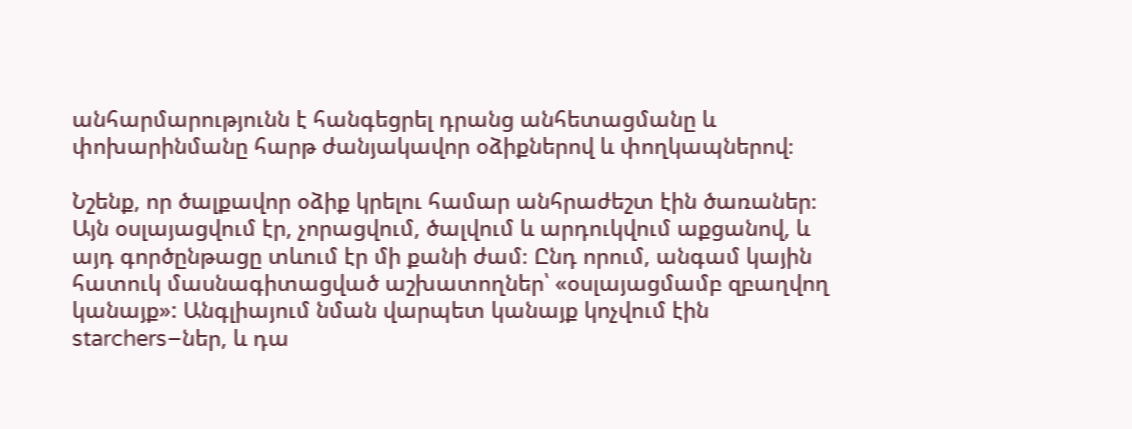անհարմարությունն է հանգեցրել դրանց անհետացմանը և փոխարինմանը հարթ ժանյակավոր օձիքներով և փողկապներով։

Նշենք, որ ծալքավոր օձիք կրելու համար անհրաժեշտ էին ծառաներ։ Այն օսլայացվում էր, չորացվում, ծալվում և արդուկվում աքցանով, և այդ գործընթացը տևում էր մի քանի ժամ։ Ընդ որում, անգամ կային հատուկ մասնագիտացված աշխատողներ՝ «օսլայացմամբ զբաղվող կանայք»: Անգլիայում նման վարպետ կանայք կոչվում էին starchers–ներ, և դա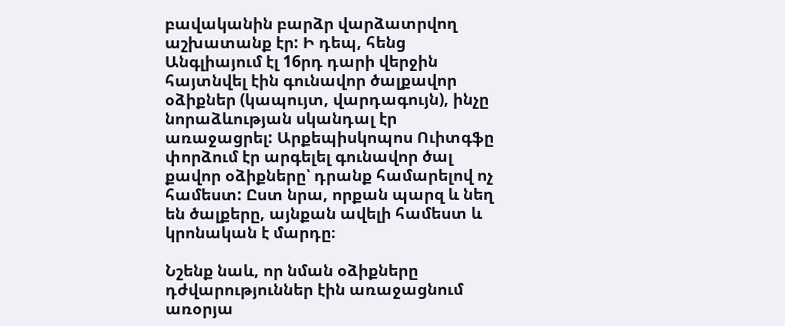բավականին բարձր վարձատրվող աշխատանք էր: Ի դեպ, հենց Անգլիայում էլ 16րդ դարի վերջին հայտնվել էին գունավոր ծալքավոր օձիքներ (կապույտ, վարդագույն), ինչը նորաձևության սկանդալ էր առաջացրել: Արքեպիսկոպոս Ուիտգֆը փորձում էր արգելել գունավոր ծալ քավոր օձիքները՝ դրանք համարելով ոչ համեստ: Ըստ նրա, որքան պարզ և նեղ են ծալքերը, այնքան ավելի համեստ և կրոնական է մարդը։

Նշենք նաև, որ նման օձիքները դժվարություններ էին առաջացնում առօրյա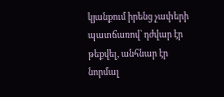կյանքում իրենց չափերի պատճառով՝ դժվար էր թեքվել, անհնար էր նորմալ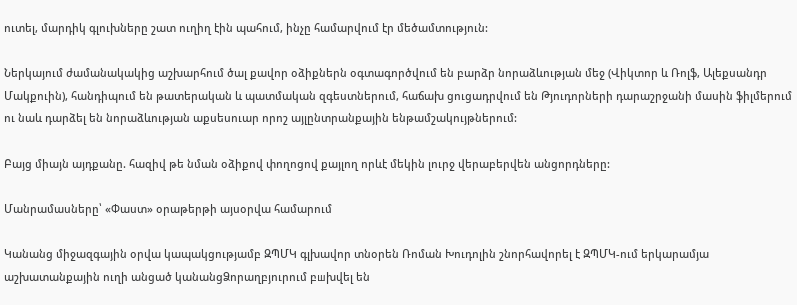ուտել, մարդիկ գլուխները շատ ուղիղ էին պահում, ինչը համարվում էր մեծամտություն:

Ներկայում ժամանակակից աշխարհում ծալ քավոր օձիքներն օգտագործվում են բարձր նորաձևության մեջ (Վիկտոր և Ռոլֆ, Ալեքսանդր Մակքուին), հանդիպում են թատերական և պատմական զգեստներում, հաճախ ցուցադրվում են Թյուդորների դարաշրջանի մասին ֆիլմերում ու նաև դարձել են նորաձևության աքսեսուար որոշ այլընտրանքային ենթամշակույթներում:

Բայց միայն այդքանը. հազիվ թե նման օձիքով փողոցով քայլող որևէ մեկին լուրջ վերաբերվեն անցորդները:

Մանրամասները՝ «Փաստ» օրաթերթի այսօրվա համարում

Կանանց միջազգային օրվա կապակցությամբ ԶՊՄԿ գլխավոր տնօրեն Ռոման Խուդոլին շնորհավորել է ԶՊՄԿ-ում երկարամյա աշխատանքային ուղի անցած կանանցՁորաղբյուրում բшխվել են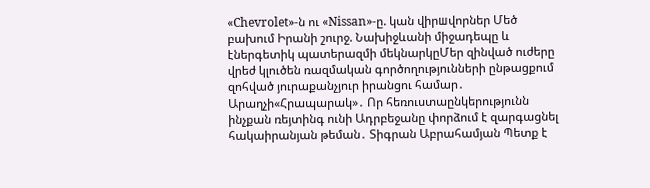«Chevrolet»-ն ու «Nissan»-ը. կան վիրшվորներ Մեծ բախում Իրանի շուրջ. Նախիջևանի միջադեպը և էներգետիկ պատերազմի մեկնարկըՄեր զինված ուժերը վրեժ կլուծեն ռազմական գործողությունների ընթացքում զոհված յուրաքանչյուր իրանցու համար․ Արաղչի«Հրապարակ»․ Որ հեռուստաընկերությունն ինչքան ռեյտինգ ունի Ադրբեջանը փորձում է զարգացնել հակաիրանյան թեման․ Տիգրան Աբրահամյան Պետք է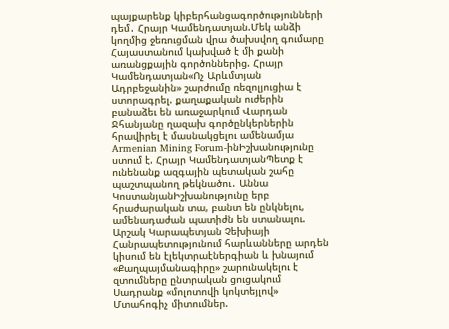պայքարենք կիբերհանցագործությունների դեմ․ Հրայր Կամենդատյան.Մեկ անձի կողմից ջեռուցման վրա ծախսվող գումարը Հայաստանում կախված է մի քանի առանցքային գործոններից. Հրայր Կամենդատյան«Ոչ Արևմտյան Ադրբեջանին» շարժումը ռեզոլյուցիա է ստորագրել. քաղաքական ուժերին բանաձեւ են առաջարկում Վարդան Ջհանյանը ղազախ գործընկերներին հրավիրել է մասնակցելու ամենամյա Armenian Mining Forum-ինԻշխանությունը ստում է. Հրայր ԿամենդատյանՊետք է ունենանք ազգային պետական շահը պաշտպանող թեկնածու․ Աննա ԿոստանյանԻշխանությունը երբ հրաժարական տա, բանտ են ընկնելու, ամենադաժան պատիժն են ստանալու. Արշակ Կարապետյան Չեխիայի Հանրապետությունում հարևանները արդեն կիսում են էլեկտրաէներգիան և խնայում «Քաղպայմանագիրը» շարունակելու է զտումները ընտրական ցուցակում Սադրանք «մոլոտովի կոկտեյլով» Մտահոգիչ միտումներ.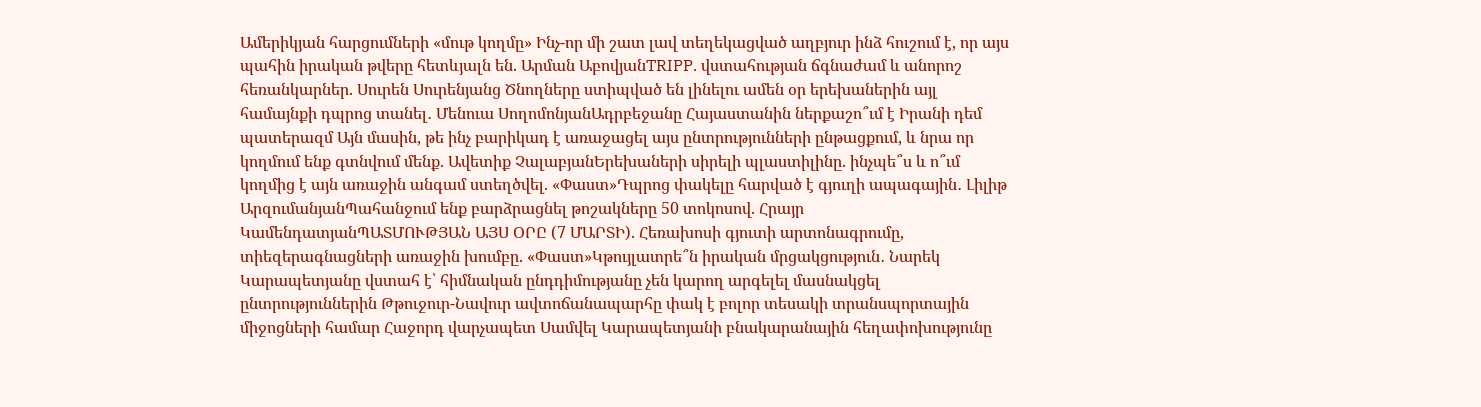Ամերիկյան հարցումների «մութ կողմը» Ինչ-որ մի շատ լավ տեղեկացված աղբյուր ինձ հուշում է, որ այս պահին իրական թվերը հետևյալն են. Արման ԱբովյանTRIPP. վստահության ճգնաժամ և անորոշ հեռանկարներ. Սուրեն Սուրենյանց Ծնողները ստիպված են լինելու ամեն օր երեխաներին այլ համայնքի դպրոց տանել․ Մենուա ՍողոմոնյանԱդրբեջանը Հայաստանին ներքաշո՞ւմ է Իրանի դեմ պատերազմ Այն մասին, թե ինչ բարիկադ է առաջացել այս ընտրությունների ընթացքում, և նրա որ կողմում ենք գտնվում մենք. Ավետիք ՉալաբյանԵրեխաների սիրելի պլաստիլինը. ինչպե՞ս և ո՞ւմ կողմից է այն առաջին անգամ ստեղծվել. «Փաստ»Դպրոց փակելը հարված է գյուղի ապագային․ Լիլիթ ԱրզումանյանՊահանջում ենք բարձրացնել թոշակները 50 տոկոսով. Հրայր ԿամենդատյանՊԱՏՄՈՒԹՅԱՆ ԱՅՍ ՕՐԸ (7 ՄԱՐՏԻ). Հեռախոսի գյուտի արտոնագրումը, տիեզերագնացների առաջին խումբը. «Փաստ»Կթույլատրե՞ն իրական մրցակցություն․ Նարեկ Կարապետյանը վստահ է՝ հիմնական ընդդիմությանը չեն կարող արգելել մասնակցել ընտրություններին Թթուջուր-Նավուր ավտոճանապարհը փակ է բոլոր տեսակի տրանսպորտային միջոցների համար Հաջորդ վարչապետ Սամվել Կարապետյանի բնակարանային հեղափոխությունը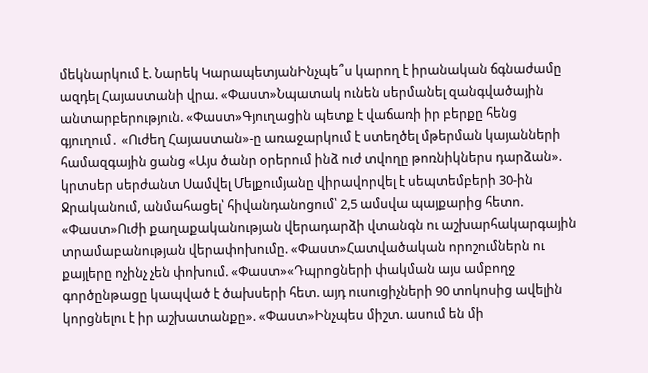մեկնարկում է. Նարեկ ԿարապետյանԻնչպե՞ս կարող է իրանական ճգնաժամը ազդել Հայաստանի վրա. «Փաստ»Նպատակ ունեն սերմանել զանգվածային անտարբերություն. «Փաստ»Գյուղացին պետք է վաճառի իր բերքը հենց գյուղում․ «Ուժեղ Հայաստան»-ը առաջարկում է ստեղծել մթերման կայանների համազգային ցանց «Այս ծանր օրերում ինձ ուժ տվողը թոռնիկներս դարձան». կրտսեր սերժանտ Սամվել Մելքումյանը վիրավորվել է սեպտեմբերի 30-ին Ջրականում, անմահացել՝ հիվանդանոցում՝ 2,5 ամսվա պայքարից հետո. «Փաստ»Ուժի քաղաքականության վերադարձի վտանգն ու աշխարհակարգային տրամաբանության վերափոխումը. «Փաստ»Հատվածական որոշումներն ու քայլերը ոչինչ չեն փոխում. «Փաստ»«Դպրոցների փակման այս ամբողջ գործընթացը կապված է ծախսերի հետ. այդ ուսուցիչների 90 տոկոսից ավելին կորցնելու է իր աշխատանքը». «Փաստ»Ինչպես միշտ. ասում են մի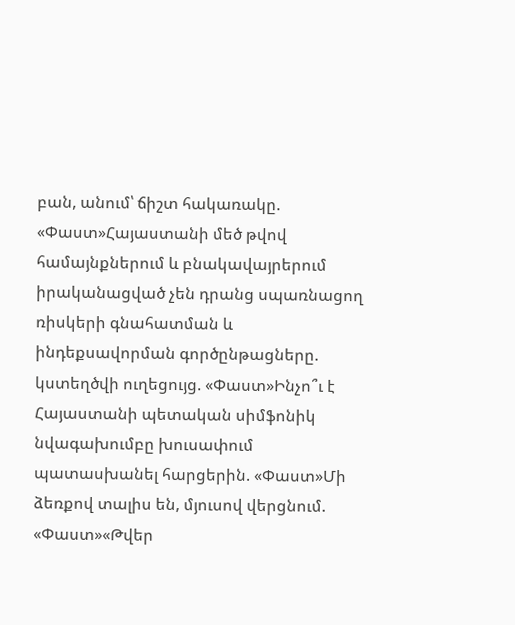բան, անում՝ ճիշտ հակառակը. «Փաստ»Հայաստանի մեծ թվով համայնքներում և բնակավայրերում իրականացված չեն դրանց սպառնացող ռիսկերի գնահատման և ինդեքսավորման գործընթացները. կստեղծվի ուղեցույց. «Փաստ»Ինչո՞ւ է Հայաստանի պետական սիմֆոնիկ նվագախումբը խուսափում պատասխանել հարցերին. «Փաստ»Մի ձեռքով տալիս են, մյուսով վերցնում. «Փաստ»«Թվեր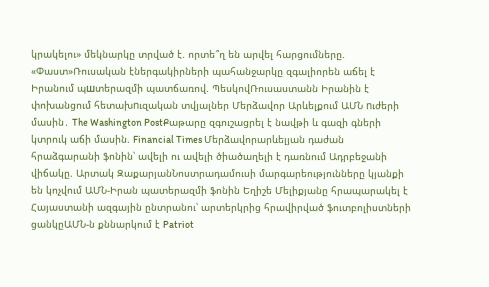կրակելու» մեկնարկը տրված է. որտե՞ղ են արվել հարցումները. «Փաստ»Ռուսական էներգակիրների պահանջարկը զգալիորեն աճել է Իրանում պшտերազմի պատճառով. ՊեսկովՌուսաստանն Իրանին է փոխանցում հետախnւզական տվյալներ Մերձավոր Արևելքում ԱՄՆ nւժերի մասին․ The Washington PostՔաթարը զգուշացրել է նավթի և գազի գների կտրուկ աճի մասին. Financial Times Մերձավորարևելյան դաժան հրաձգարանի ֆոնին՝ ավելի ու ավելի ծիածաղելի է դառնում Ադրբեջանի վիճակը. Արտակ ԶաքարյանՆոստրադամուսի մարգարեությունները կյանքի են կոչվում ԱՄՆ-Իրան պատերազմի ֆոնին Եղիշե Մելիքյանը հրապարակել է Հայաստանի ազգային ընտրանու՝ արտերկրից հրավիրված ֆուտբոլիստների ցանկըԱՄՆ-ն քննարկում է Patriot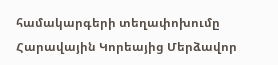համակարգերի տեղափոխումը Հարավային Կորեայից Մերձավոր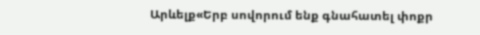Արևելք«Երբ սովորում ենք գնահատել փոքր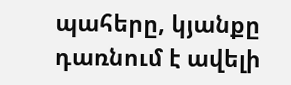պահերը, կյանքը դառնում է ավելի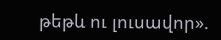թեթև ու լուսավոր».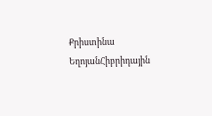Քրիստինա ԵղոյանՀիբրիդային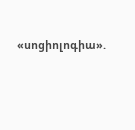«սոցիոլոգիա».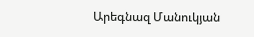Արեգնազ Մանուկյան